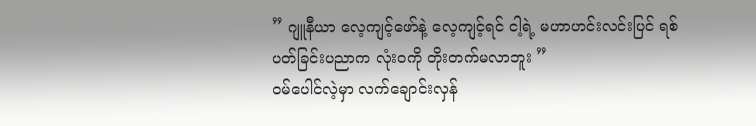” ဂျူနီယာ လေ့ကျင့်ဖော်နဲ့ လေ့ကျင့်ရင် ငါ့ရဲ့ မဟာဟင်းလင်းပြင် ရစ်ပတ်ခြင်းပညာက လုံးဝကို တိုးတက်မလာဘူး ”
ဝမ်ပေါင်လဲ့မှာ လက်ချောင်းလှန်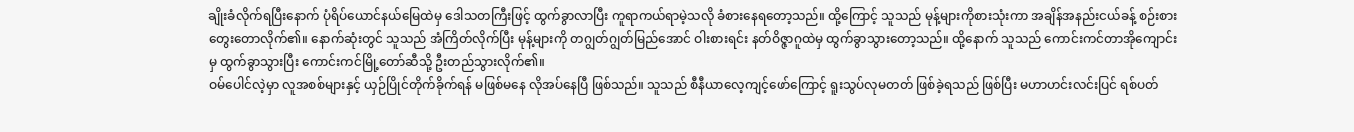ချိုးခံလိုက်ရပြီးနောက် ပုံရိပ်ယောင်နယ်မြေထဲမှ ဒေါသတကြီးဖြင့် ထွက်ခွာလာပြီး ကူရာကယ်ရာမဲ့သလို ခံစားနေရတော့သည်။ ထို့ကြောင့် သူသည် မုန့်များကိုစားသုံးကာ အချိန်အနည်းငယ်ခန့် စဉ်းစားတွေးတောလိုက်၏။ နောက်ဆုံးတွင် သူသည် အံကြိတ်လိုက်ပြီး မုန့်များကို တဂျွတ်ဂျွတ်မြည်အောင် ဝါးစားရင်း နတ်ဝိဇ္ဇာဂူထဲမှ ထွက်ခွာသွားတော့သည်။ ထို့နောက် သူသည် ကောင်းကင်တာအိုကျောင်းမှ ထွက်ခွာသွားပြီး ကောင်းကင်မြို့တော်ဆီသို့ ဦးတည်သွားလိုက်၏။
ဝမ်ပေါင်လဲ့မှာ လူအစစ်များနှင့် ယှဉ်ပြိုင်တိုက်ခိုက်ရန် မဖြစ်မနေ လိုအပ်နေပြီ ဖြစ်သည်။ သူသည် စီနီယာလေ့ကျင့်ဖော်ကြောင့် ရူးသွပ်လုမတတ် ဖြစ်ခဲ့ရသည် ဖြစ်ပြီး မဟာဟင်းလင်းပြင် ရစ်ပတ်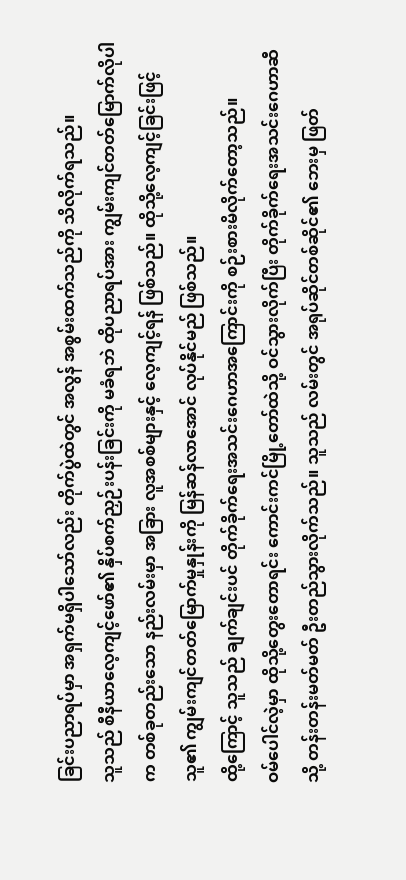ခြင်းပညာရပ်မှာ အရှက်မရှိပါသော်လည်း တိုက်ပွဲထဲတွင် အလွန် အစွမ်းထက်သည်ကို သိလိုက်ရသည်။
သူသည် စီနီယာလေ့ကျင့်ဖော်၏ နှိပ်စက်ညှဉ်းပန်းခြင်းကို မခံရဘဲ ထိုပညာရပ်အား ကျွမ်းကျင်တတ်မြောက်လိုပါက တစ်ခုတည်းသော နည်းလမ်းမှာ အခြား လူအစစ်များနှင့် လေ့ကျင့်ရန် ဖြစ်သည်။ ထိုသို့လေ့ကျင့်ခြင်းဖြင့် သူ၏ ကျွမ်းကျင်တတ်မြောက်မှုနှုန်းကို မြန်ဆန်လာအောင် လုပ်နိုင်မည် ဖြစ်သည်။
ထို့ကြောင့် သူသည် ချက်ချင်းပင် တိုက်ခိုက်ရေးအသင်းဂေဟာအကြောင်းကို စဉ်းစားမိလိုက်တော့သည်။
ဝမ်ပေါင်လဲ့မှာ ထိုသို့တွေးတောရင်း ကောင်းကင်မြို့တော်ထဲသို့ ဝင်သွားလိုက်ပြီး တိုက်ခိုက်ရေးအသင်းဂေဟာဆီသို့ တန်းတန်းမတ်မတ် ဦးတည်သွားလိုက်သည်။ သူသည် လမ်းတွင် အရုပ်ဆိုင်တစ်ဆိုင်၏ ဘေးမှ ဖြတ်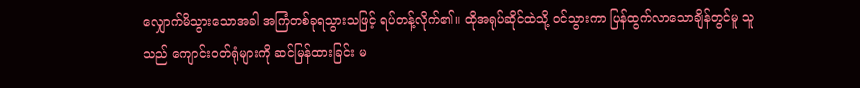လျှောက်မိသွားသောအခါ အကြံတစ်ခုရသွားသဖြင့် ရပ်တန့်လိုက်၏။ ထိုအရုပ်ဆိုင်ထဲသို့ ဝင်သွားကာ ပြန်ထွက်လာသောချိန်တွင်မူ သူသည် ကျောင်းဝတ်ရုံများကို ဆင်မြန်ထားခြင်း မ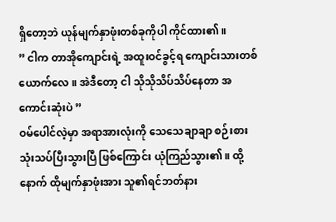ရှိတော့ဘဲ ယုန်မျက်နှာဖုံးတစ်ခုကိုပါ ကိုင်ထား၏။
” ငါက တာအိုကျောင်းရဲ့ အထူးဝင်ခွင့်ရ ကျောင်းသားတစ်ယောက်လေ။ အဲဒီတော့ ငါ သိုသိုသိပ်သိပ်နေတာ အကောင်းဆုံးပဲ ”
ဝမ်ပေါင်လဲ့မှာ အရာအားလုံးကို သေသေချာချာ စဉ်းစားသုံးသပ်ပြီးသွားပြီ ဖြစ်ကြောင်း ယုံကြည်သွား၏။ ထို့နောက် ထိုမျက်နှာဖုံးအား သူ၏ရင်ဘတ်နား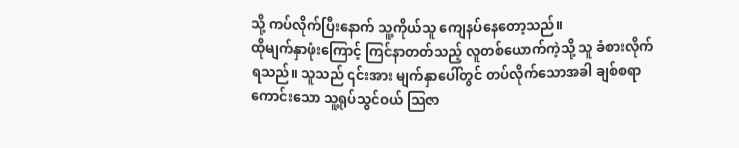သို့ ကပ်လိုက်ပြီးနောက် သူ့ကိုယ်သူ ကျေနပ်နေတော့သည်။
ထိုမျက်နှာဖုံးကြောင့် ကြင်နာတတ်သည့် လူတစ်ယောက်ကဲ့သို့ သူ ခံစားလိုက်ရသည်။ သူသည် ၎င်းအား မျက်နှာပေါ်တွင် တပ်လိုက်သောအခါ ချစ်စရာကောင်းသော သူ့ရုပ်သွင်ဝယ် သြဇာ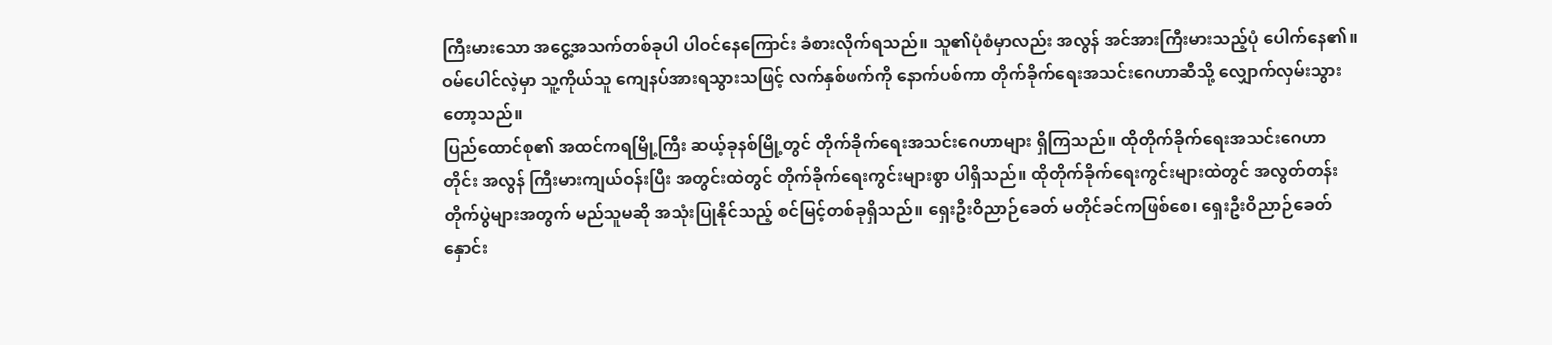ကြီးမားသော အငွေ့အသက်တစ်ခုပါ ပါဝင်နေကြောင်း ခံစားလိုက်ရသည်။ သူ၏ပုံစံမှာလည်း အလွန် အင်အားကြီးမားသည့်ပုံ ပေါက်နေ၏။
ဝမ်ပေါင်လဲ့မှာ သူ့ကိုယ်သူ ကျေနပ်အားရသွားသဖြင့် လက်နှစ်ဖက်ကို နောက်ပစ်ကာ တိုက်ခိုက်ရေးအသင်းဂေဟာဆီသို့ လျှောက်လှမ်းသွားတော့သည်။
ပြည်ထောင်စု၏ အထင်ကရမြို့ကြီး ဆယ့်ခုနစ်မြို့တွင် တိုက်ခိုက်ရေးအသင်းဂေဟာများ ရှိကြသည်။ ထိုတိုက်ခိုက်ရေးအသင်းဂေဟာတိုင်း အလွန် ကြီးမားကျယ်ဝန်းပြီး အတွင်းထဲတွင် တိုက်ခိုက်ရေးကွင်းများစွာ ပါရှိသည်။ ထိုတိုက်ခိုက်ရေးကွင်းများထဲတွင် အလွတ်တန်းတိုက်ပွဲများအတွက် မည်သူမဆို အသုံးပြုနိုင်သည့် စင်မြင့်တစ်ခုရှိသည်။ ရှေးဦးဝိညာဉ်ခေတ် မတိုင်ခင်ကဖြစ်စေ၊ ရှေးဦးဝိညာဉ်ခေတ် နှောင်း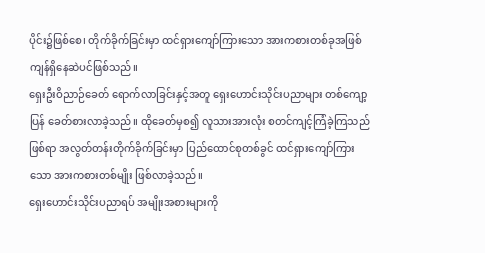ပိုင်း၌ဖြစ်စေ၊ တိုက်ခိုက်ခြင်းမှာ ထင်ရှားကျော်ကြားသော အားကစားတစ်ခုအဖြစ် ကျန်ရှိနေဆဲပင်ဖြစ်သည်။
ရှေးဦးဝိညာဉ်ခေတ် ရောက်လာခြင်းနှင့်အတူ ရှေးဟောင်းသိုင်းပညာများ တစ်ကျော့ပြန် ခေတ်စားလာခဲ့သည်။ ထိုခေတ်မှစ၍ လူသားအားလုံး စတင်ကျင့်ကြံခဲ့ကြသည် ဖြစ်ရာ အလွတ်တန်းတိုက်ခိုက်ခြင်းမှာ ပြည်ထောင်စုတစ်ခွင် ထင်ရှားကျော်ကြားသော အားကစားတစ်မျိုး ဖြစ်လာခဲ့သည်။
ရှေးဟောင်းသိုင်းပညာရပ် အမျိုးအစားများကို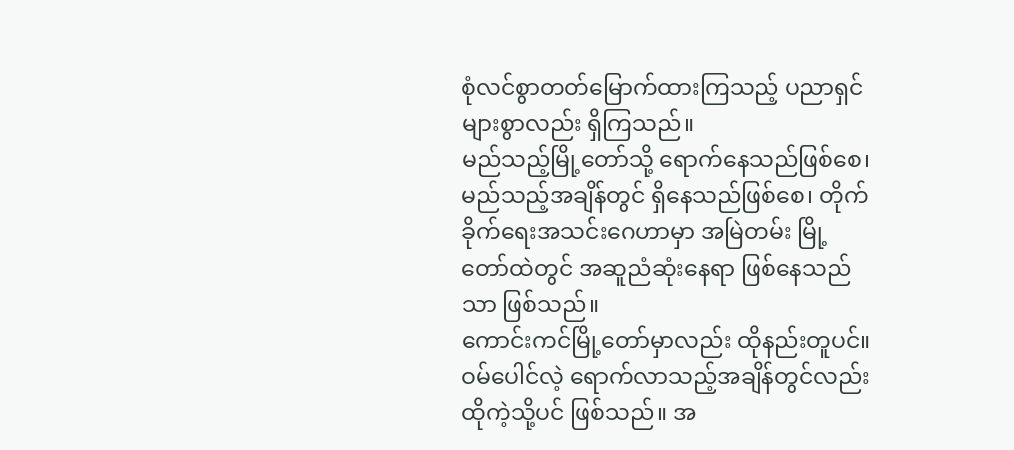စုံလင်စွာတတ်မြောက်ထားကြသည့် ပညာရှင်များစွာလည်း ရှိကြသည်။
မည်သည့်မြို့တော်သို့ ရောက်နေသည်ဖြစ်စေ၊ မည်သည့်အချိန်တွင် ရှိနေသည်ဖြစ်စေ၊ တိုက်ခိုက်ရေးအသင်းဂေဟာမှာ အမြဲတမ်း မြို့တော်ထဲတွင် အဆူညံဆုံးနေရာ ဖြစ်နေသည်သာ ဖြစ်သည်။
ကောင်းကင်မြို့တော်မှာလည်း ထိုနည်းတူပင်။
ဝမ်ပေါင်လဲ့ ရောက်လာသည့်အချိန်တွင်လည်း ထိုကဲ့သို့ပင် ဖြစ်သည်။ အ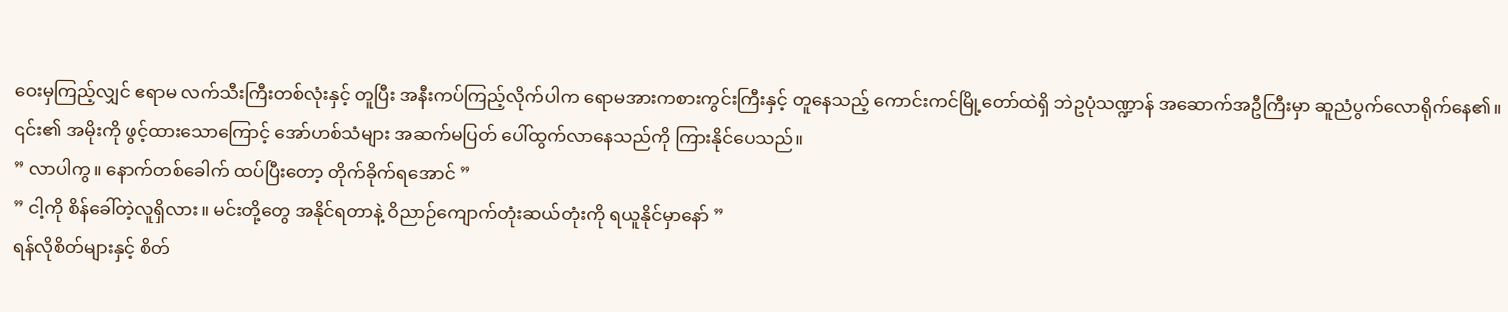ဝေးမှကြည့်လျှင် ဧရာမ လက်သီးကြီးတစ်လုံးနှင့် တူပြီး အနီးကပ်ကြည့်လိုက်ပါက ရောမအားကစားကွင်းကြီးနှင့် တူနေသည့် ကောင်းကင်မြို့တော်ထဲရှိ ဘဲဥပုံသဏ္ဍာန် အဆောက်အဦကြီးမှာ ဆူညံပွက်လောရိုက်နေ၏။ ၎င်း၏ အမိုးကို ဖွင့်ထားသောကြောင့် အော်ဟစ်သံများ အဆက်မပြတ် ပေါ်ထွက်လာနေသည်ကို ကြားနိုင်ပေသည်။
” လာပါကွ။ နောက်တစ်ခေါက် ထပ်ပြီးတော့ တိုက်ခိုက်ရအောင် ”
” ငါ့ကို စိန်ခေါ်တဲ့လူရှိလား။ မင်းတို့တွေ အနိုင်ရတာနဲ့ ဝိညာဉ်ကျောက်တုံးဆယ်တုံးကို ရယူနိုင်မှာနော် ”
ရန်လိုစိတ်များနှင့် စိတ်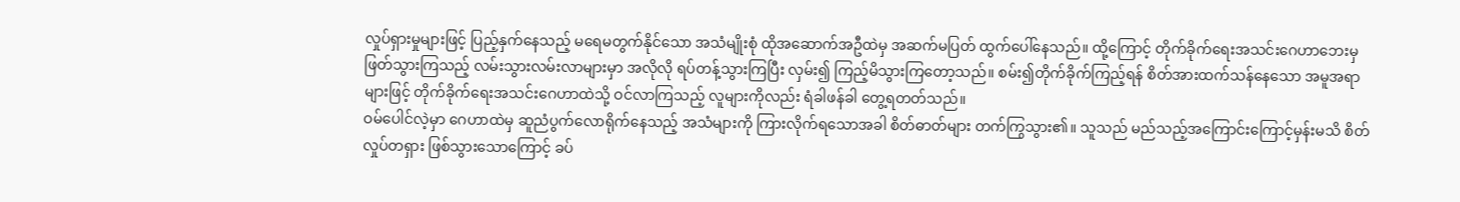လှုပ်ရှားမှုများဖြင့် ပြည့်နှက်နေသည့် မရေမတွက်နိုင်သော အသံမျိုးစုံ ထိုအဆောက်အဦထဲမှ အဆက်မပြတ် ထွက်ပေါ်နေသည်။ ထို့ကြောင့် တိုက်ခိုက်ရေးအသင်းဂေဟာဘေးမှ ဖြတ်သွားကြသည့် လမ်းသွားလမ်းလာများမှာ အလိုလို ရပ်တန့်သွားကြပြီး လှမ်း၍ ကြည့်မိသွားကြတော့သည်။ စမ်း၍တိုက်ခိုက်ကြည့်ရန် စိတ်အားထက်သန်နေသော အမူအရာများဖြင့် တိုက်ခိုက်ရေးအသင်းဂေဟာထဲသို့ ဝင်လာကြသည့် လူများကိုလည်း ရံခါဖန်ခါ တွေ့ရတတ်သည်။
ဝမ်ပေါင်လဲ့မှာ ဂေဟာထဲမှ ဆူညံပွက်လောရိုက်နေသည့် အသံများကို ကြားလိုက်ရသောအခါ စိတ်ဓာတ်များ တက်ကြွသွား၏။ သူသည် မည်သည့်အကြောင်းကြောင့်မှန်းမသိ စိတ်လှုပ်တရှား ဖြစ်သွားသောကြောင့် ခပ်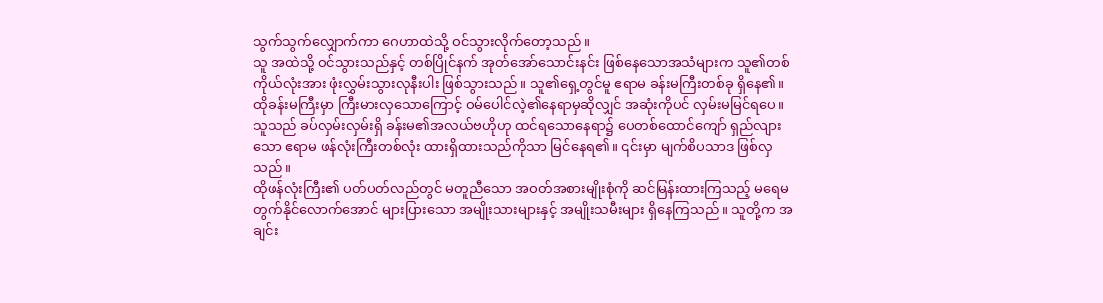သွက်သွက်လျှောက်ကာ ဂေဟာထဲသို့ ဝင်သွားလိုက်တော့သည်။
သူ အထဲသို့ ဝင်သွားသည်နှင့် တစ်ပြိုင်နက် အုတ်အော်သောင်းနင်း ဖြစ်နေသောအသံများက သူ၏တစ်ကိုယ်လုံးအား ဖုံးလွှမ်းသွားလုနီးပါး ဖြစ်သွားသည်။ သူ၏ရှေ့တွင်မူ ဧရာမ ခန်းမကြီးတစ်ခု ရှိနေ၏။
ထိုခန်းမကြီးမှာ ကြီးမားလှသောကြောင့် ဝမ်ပေါင်လဲ့၏နေရာမှဆိုလျှင် အဆုံးကိုပင် လှမ်းမမြင်ရပေ။ သူသည် ခပ်လှမ်းလှမ်းရှိ ခန်းမ၏အလယ်ဗဟိုဟု ထင်ရသောနေရာ၌ ပေတစ်ထောင်ကျော် ရှည်လျားသော ဧရာမ ဖန်လုံးကြီးတစ်လုံး ထားရှိထားသည်ကိုသာ မြင်နေရ၏။ ၎င်းမှာ မျက်စိပသာဒ ဖြစ်လှသည်။
ထိုဖန်လုံးကြီး၏ ပတ်ပတ်လည်တွင် မတူညီသော အဝတ်အစားမျိုးစုံကို ဆင်မြန်းထားကြသည့် မရေမတွက်နိုင်လောက်အောင် များပြားသော အမျိုးသားများနှင့် အမျိုးသမီးများ ရှိနေကြသည်။ သူတို့က အချင်း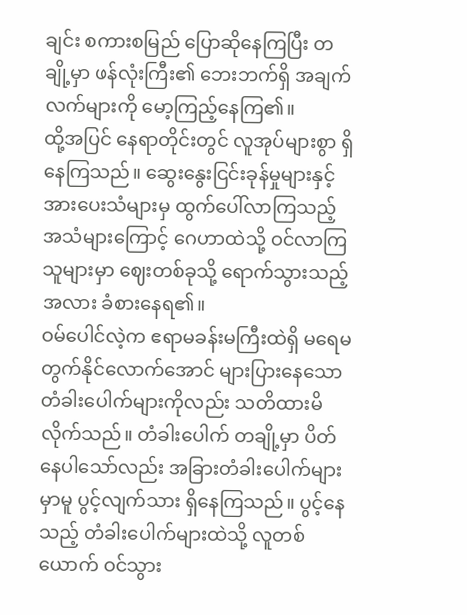ချင်း စကားစမြည် ပြောဆိုနေကြပြီး တချို့မှာ ဖန်လုံးကြီး၏ ဘေးဘက်ရှိ အချက်လက်များကို မော့ကြည့်နေကြ၏။
ထို့အပြင် နေရာတိုင်းတွင် လူအုပ်များစွာ ရှိနေကြသည်။ ဆွေးနွေးငြင်းခုန်မှုများနှင့် အားပေးသံများမှ ထွက်ပေါ်လာကြသည့် အသံများကြောင့် ဂေဟာထဲသို့ ဝင်လာကြသူများမှာ ဈေးတစ်ခုသို့ ရောက်သွားသည့်အလား ခံစားနေရ၏။
ဝမ်ပေါင်လဲ့က ဧရာမခန်းမကြီးထဲရှိ မရေမတွက်နိုင်လောက်အောင် များပြားနေသော တံခါးပေါက်များကိုလည်း သတိထားမိလိုက်သည်။ တံခါးပေါက် တချို့မှာ ပိတ်နေပါသော်လည်း အခြားတံခါးပေါက်များမှာမူ ပွင့်လျက်သား ရှိနေကြသည်။ ပွင့်နေသည့် တံခါးပေါက်များထဲသို့ လူတစ်ယောက် ဝင်သွား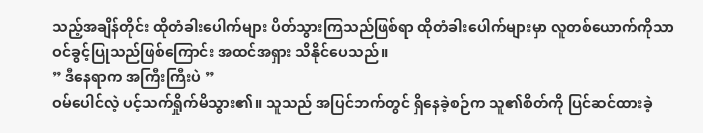သည့်အချိန်တိုင်း ထိုတံခါးပေါက်များ ပိတ်သွားကြသည်ဖြစ်ရာ ထိုတံခါးပေါက်များမှာ လူတစ်ယောက်ကိုသာ ဝင်ခွင့်ပြုသည်ဖြစ်ကြောင်း အထင်အရှား သိနိုင်ပေသည်။
” ဒီနေရာက အကြီးကြီးပဲ ”
ဝမ်ပေါင်လဲ့ ပင့်သက်ရှိုက်မိသွား၏။ သူသည် အပြင်ဘက်တွင် ရှိနေခဲ့စဉ်က သူ၏စိတ်ကို ပြင်ဆင်ထားခဲ့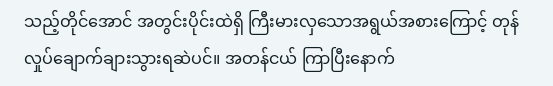သည့်တိုင်အောင် အတွင်းပိုင်းထဲရှိ ကြီးမားလှသောအရွယ်အစားကြောင့် တုန်လှုပ်ချောက်ချားသွားရဆဲပင်။ အတန်ငယ် ကြာပြီးနောက်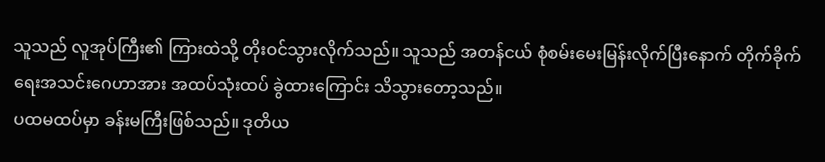သူသည် လူအုပ်ကြီး၏ ကြားထဲသို့ တိုးဝင်သွားလိုက်သည်။ သူသည် အတန်ငယ် စုံစမ်းမေးမြန်းလိုက်ပြီးနောက် တိုက်ခိုက်ရေးအသင်းဂေဟာအား အထပ်သုံးထပ် ခွဲထားကြောင်း သိသွားတော့သည်။
ပထမထပ်မှာ ခန်းမကြီးဖြစ်သည်။ ဒုတိယ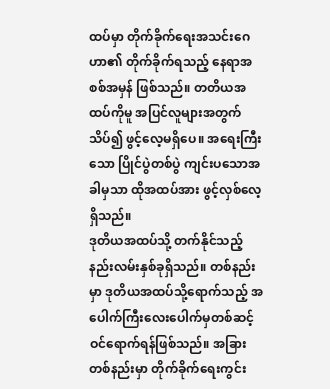ထပ်မှာ တိုက်ခိုက်ရေးအသင်းဂေဟာ၏ တိုက်ခိုက်ရသည့် နေရာအစစ်အမှန် ဖြစ်သည်။ တတိယအထပ်ကိုမူ အပြင်လူများအတွက် သိပ်၍ ဖွင့်လေ့မရှိပေ။ အရေးကြီးသော ပြိုင်ပွဲတစ်ပွဲ ကျင်းပသောအခါမှသာ ထိုအထပ်အား ဖွင့်လှစ်လေ့ရှိသည်။
ဒုတိယအထပ်သို့ တက်နိုင်သည့် နည်းလမ်းနှစ်ခုရှိသည်။ တစ်နည်းမှာ ဒုတိယအထပ်သို့ရောက်သည့် အပေါက်ကြီးလေးပေါက်မှတစ်ဆင့် ဝင်ရောက်ရန်ဖြစ်သည်။ အခြားတစ်နည်းမှာ တိုက်ခိုက်ရေးကွင်း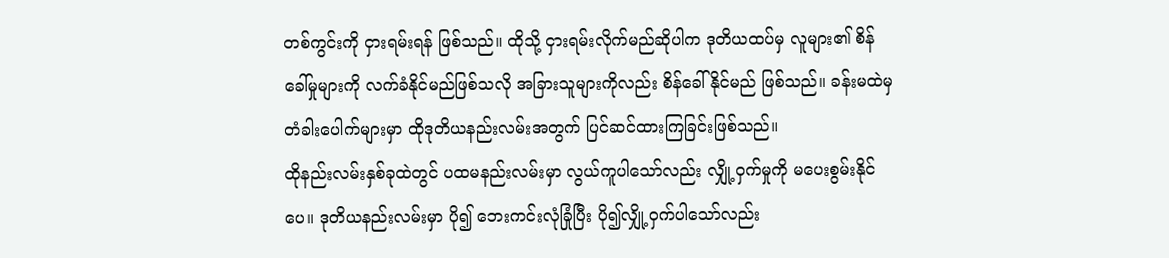တစ်ကွင်းကို ငှားရမ်းရန် ဖြစ်သည်။ ထိုသို့ ငှားရမ်းလိုက်မည်ဆိုပါက ဒုတိယထပ်မှ လူများ၏ စိန်ခေါ်မှုများကို လက်ခံနိုင်မည်ဖြစ်သလို အခြားသူများကိုလည်း စိန်ခေါ်နိုင်မည် ဖြစ်သည်။ ခန်းမထဲမှ တံခါးပေါက်များမှာ ထိုဒုတိယနည်းလမ်းအတွက် ပြင်ဆင်ထားကြခြင်းဖြစ်သည်။
ထိုနည်းလမ်းနှစ်ခုထဲတွင် ပထမနည်းလမ်းမှာ လွယ်ကူပါသော်လည်း လျှို့ဝှက်မှုကို မပေးစွမ်းနိုင်ပေ။ ဒုတိယနည်းလမ်းမှာ ပို၍ ဘေးကင်းလုံခြုံပြီး ပို၍လျှို့ဝှက်ပါသော်လည်း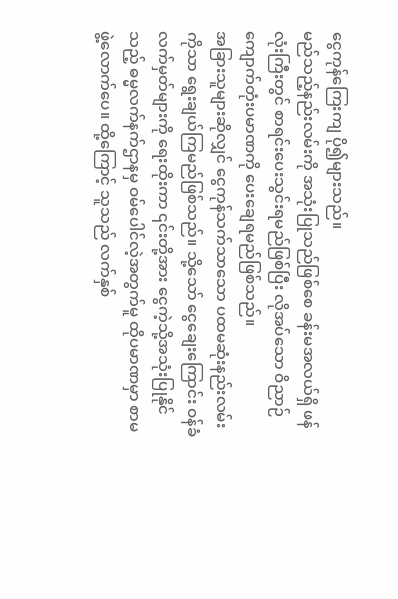ငွေကုန်ကြေးကျ ပို၍များသည်။
မည်သည့်နည်းလမ်းကို အသုံးပြုသည်ဖြစ်စေ ခန်းမအလယ်ရှိ ဖန်လုံးကြီးတွင် စာရင်းပေးသွင်းရမည်ဖြစ်ပြီး လိုအပ်သော ဝိညာဉ်ကျောက်တုံးပမာဏကို ပေးချေရမည်ဖြစ်သည်။
အခြားသူများဆိုလျှင် ငွေကုန်သက်သာသော ပထမဆုံးနည်းလမ်းကိုသာ ရွေးချယ်ကြမည်ဖြစ်သည်။ သို့သော် ငွေချေးကြောင်း ဝန်ခံလက်မှတ်များကို ရေးထိုးကာ ၎င်းတို့အား ငွေကဲ့သို့အသုံးပြုနိုင်သည့် ဓမ္မလက်နက်ဌာနမှ ဝမ်ပေါင်လဲ့အတွက်မူ ထိုပမာဏမှာ စာမဖွဲ့လောက်ပေ။ ထို့ကြောင့် သူသည် လက်နှစ်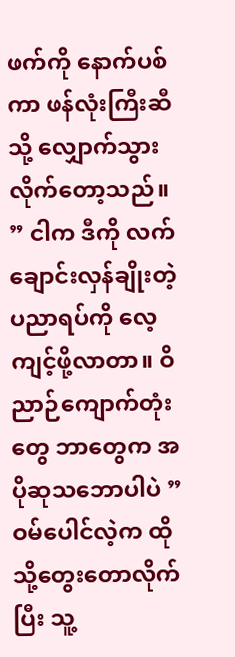ဖက်ကို နောက်ပစ်ကာ ဖန်လုံးကြီးဆီသို့ လျှောက်သွားလိုက်တော့သည်။
” ငါက ဒီကို လက်ချောင်းလှန်ချိုးတဲ့ ပညာရပ်ကို လေ့ကျင့်ဖို့လာတာ။ ဝိညာဉ်ကျောက်တုံးတွေ ဘာတွေက အပိုဆုသဘောပါပဲ ”
ဝမ်ပေါင်လဲ့က ထိုသို့တွေးတောလိုက်ပြီး သူ့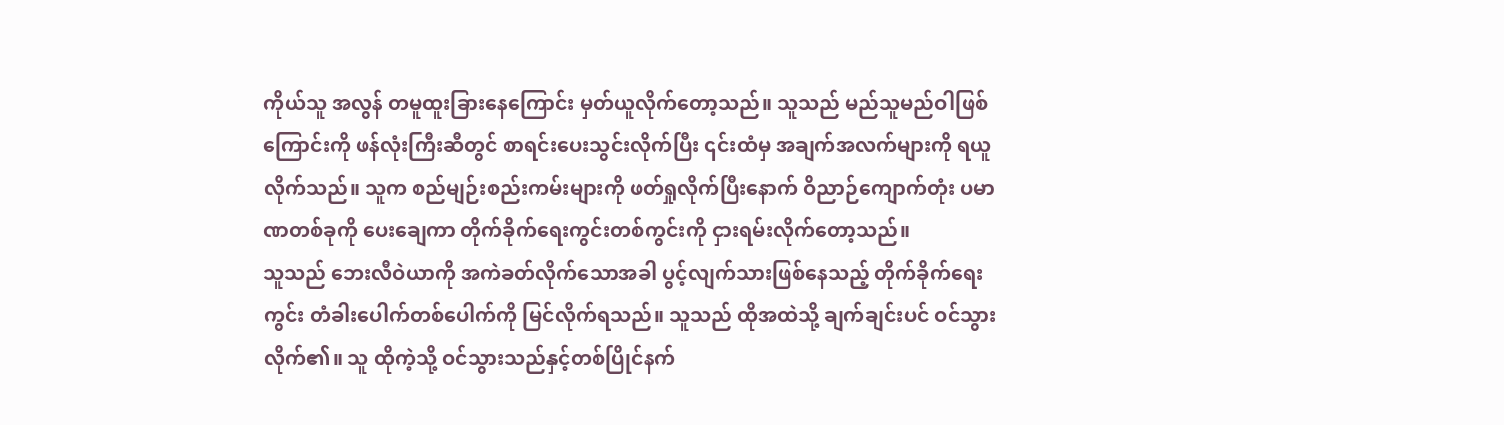ကိုယ်သူ အလွန် တမူထူးခြားနေကြောင်း မှတ်ယူလိုက်တော့သည်။ သူသည် မည်သူမည်ဝါဖြစ်ကြောင်းကို ဖန်လုံးကြီးဆီတွင် စာရင်းပေးသွင်းလိုက်ပြီး ၎င်းထံမှ အချက်အလက်များကို ရယူလိုက်သည်။ သူက စည်မျဉ်းစည်းကမ်းများကို ဖတ်ရှုလိုက်ပြီးနောက် ဝိညာဉ်ကျောက်တုံး ပမာဏတစ်ခုကို ပေးချေကာ တိုက်ခိုက်ရေးကွင်းတစ်ကွင်းကို ငှားရမ်းလိုက်တော့သည်။
သူသည် ဘေးလီဝဲယာကို အကဲခတ်လိုက်သောအခါ ပွင့်လျက်သားဖြစ်နေသည့် တိုက်ခိုက်ရေးကွင်း တံခါးပေါက်တစ်ပေါက်ကို မြင်လိုက်ရသည်။ သူသည် ထိုအထဲသို့ ချက်ချင်းပင် ဝင်သွားလိုက်၏။ သူ ထိုကဲ့သို့ ဝင်သွားသည်နှင့်တစ်ပြိုင်နက်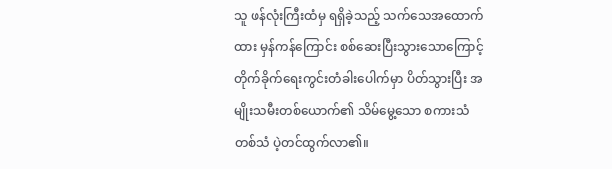သူ ဖန်လုံးကြီးထံမှ ရရှိခဲ့သည့် သက်သေအထောက်ထား မှန်ကန်ကြောင်း စစ်ဆေးပြီးသွားသောကြောင့် တိုက်ခိုက်ရေးကွင်းတံခါးပေါက်မှာ ပိတ်သွားပြီး အမျိုးသမီးတစ်ယောက်၏ သိမ်မွေ့သော စကားသံတစ်သံ ပဲ့တင်ထွက်လာ၏။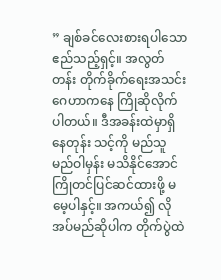” ချစ်ခင်လေးစားရပါသော ဧည်သည့်ရှင့်။ အလွတ်တန်း တိုက်ခိုက်ရေးအသင်းဂေဟာကနေ ကြိုဆိုလိုက်ပါတယ်။ ဒီအခန်းထဲမှာရှိနေတုန်း သင့်ကို မည်သူမည်ဝါမှန်း မသိနိုင်အောင် ကြိုတင်ပြင်ဆင်ထားဖို့ မမေ့ပါနှင့်။ အကယ်၍ လိုအပ်မည်ဆိုပါက တိုက်ပွဲထဲ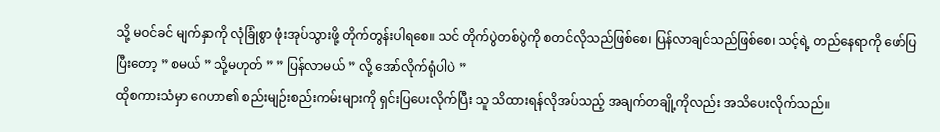သို့ မဝင်ခင် မျက်နှာကို လုံခြုံစွာ ဖုံးအုပ်သွားဖို့ တိုက်တွန်းပါရစေ။ သင် တိုက်ပွဲတစ်ပွဲကို စတင်လိုသည်ဖြစ်စေ၊ ပြန်လာချင်သည်ဖြစ်စေ၊ သင့်ရဲ့ တည်နေရာကို ဖော်ပြပြီးတော့ ” စမယ် ” သို့မဟုတ် ” ” ပြန်လာမယ် ” လို့ အော်လိုက်ရုံပါပဲ ”
ထိုစကားသံမှာ ဂေဟာ၏ စည်းမျဉ်းစည်းကမ်းများကို ရှင်းပြပေးလိုက်ပြီး သူ သိထားရန်လိုအပ်သည့် အချက်တချို့ကိုလည်း အသိပေးလိုက်သည်။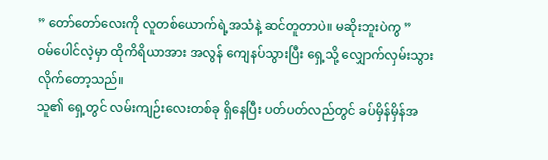” တော်တော်လေးကို လူတစ်ယောက်ရဲ့အသံနဲ့ ဆင်တူတာပဲ။ မဆိုးဘူးပဲကွ ”
ဝမ်ပေါင်လဲ့မှာ ထိုကိရိယာအား အလွန် ကျေနပ်သွားပြီး ရှေ့သို့ လျှောက်လှမ်းသွားလိုက်တော့သည်။
သူ၏ ရှေ့တွင် လမ်းကျဉ်းလေးတစ်ခု ရှိနေပြီး ပတ်ပတ်လည်တွင် ခပ်မှိန်မှိန်အ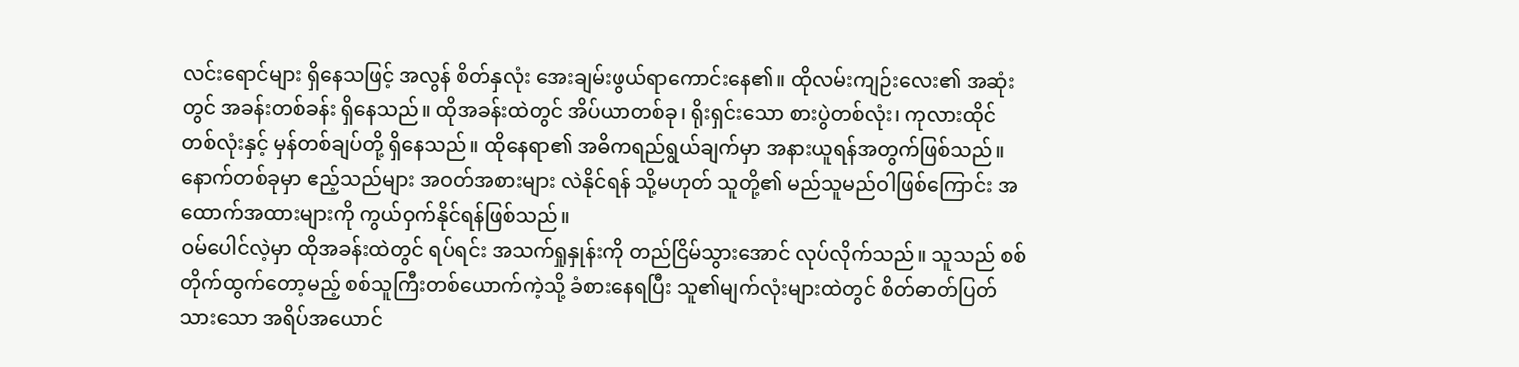လင်းရောင်များ ရှိနေသဖြင့် အလွန် စိတ်နှလုံး အေးချမ်းဖွယ်ရာကောင်းနေ၏။ ထိုလမ်းကျဉ်းလေး၏ အဆုံးတွင် အခန်းတစ်ခန်း ရှိနေသည်။ ထိုအခန်းထဲတွင် အိပ်ယာတစ်ခု၊ ရိုးရှင်းသော စားပွဲတစ်လုံး၊ ကုလားထိုင်တစ်လုံးနှင့် မှန်တစ်ချပ်တို့ ရှိနေသည်။ ထိုနေရာ၏ အဓိကရည်ရွယ်ချက်မှာ အနားယူရန်အတွက်ဖြစ်သည်။ နောက်တစ်ခုမှာ ဧည့်သည်များ အဝတ်အစားများ လဲနိုင်ရန် သို့မဟုတ် သူတို့၏ မည်သူမည်ဝါဖြစ်ကြောင်း အထောက်အထားများကို ကွယ်ဝှက်နိုင်ရန်ဖြစ်သည်။
ဝမ်ပေါင်လဲ့မှာ ထိုအခန်းထဲတွင် ရပ်ရင်း အသက်ရှုနှုန်းကို တည်ငြိမ်သွားအောင် လုပ်လိုက်သည်။ သူသည် စစ်တိုက်ထွက်တော့မည့် စစ်သူကြီးတစ်ယောက်ကဲ့သို့ ခံစားနေရပြီး သူ၏မျက်လုံးများထဲတွင် စိတ်ဓာတ်ပြတ်သားသော အရိပ်အယောင်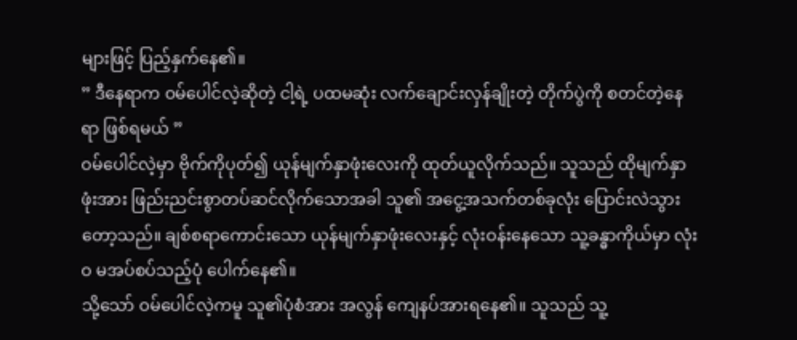များဖြင့် ပြည့်နှက်နေ၏။
” ဒီနေရာက ဝမ်ပေါင်လဲ့ဆိုတဲ့ ငါ့ရဲ့ ပထမဆုံး လက်ချောင်းလှန်ချိုးတဲ့ တိုက်ပွဲကို စတင်တဲ့နေရာ ဖြစ်ရမယ် ”
ဝမ်ပေါင်လဲ့မှာ ဗိုက်ကိုပုတ်၍ ယုန်မျက်နှာဖုံးလေးကို ထုတ်ယူလိုက်သည်။ သူသည် ထိုမျက်နှာဖုံးအား ဖြည်းညင်းစွာတပ်ဆင်လိုက်သောအခါ သူ၏ အငွေ့အသက်တစ်ခုလုံး ပြောင်းလဲသွားတော့သည်။ ချစ်စရာကောင်းသော ယုန်မျက်နှာဖုံးလေးနှင့် လုံးဝန်းနေသော သူ့ခန္ဓာကိုယ်မှာ လုံးဝ မအပ်စပ်သည့်ပုံ ပေါက်နေ၏။
သို့သော် ဝမ်ပေါင်လဲ့ကမူ သူ၏ပုံစံအား အလွန် ကျေနပ်အားရနေ၏။ သူသည် သူ့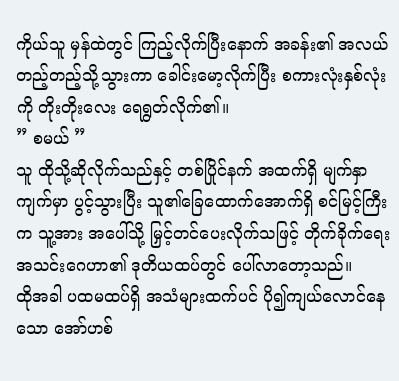ကိုယ်သူ မှန်ထဲတွင် ကြည့်လိုက်ပြီးနောက် အခန်း၏ အလယ်တည့်တည့်သို့သွားကာ ခေါင်းမော့လိုက်ပြီး စကားလုံးနှစ်လုံးကို တိုးတိုးလေး ရေရွတ်လိုက်၏။
” စမယ် ”
သူ ထိုသို့ဆိုလိုက်သည်နှင့် တစ်ပြိုင်နက် အထက်ရှိ မျက်နှာကျက်မှာ ပွင့်သွားပြီး သူ၏ခြေထောက်အောက်ရှိ စင်မြင့်ကြီးက သူ့အား အပေါ်သို့ မြှင့်တင်ပေးလိုက်သဖြင့် တိုက်ခိုက်ရေးအသင်းဂေဟာ၏ ဒုတိယထပ်တွင် ပေါ်လာတော့သည်။
ထိုအခါ ပထမထပ်ရှိ အသံများထက်ပင် ပို၍ကျယ်လောင်နေသော အော်ဟစ်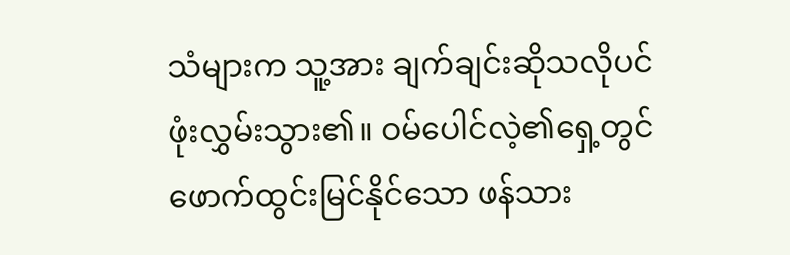သံများက သူ့အား ချက်ချင်းဆိုသလိုပင် ဖုံးလွှမ်းသွား၏။ ဝမ်ပေါင်လဲ့၏ရှေ့တွင် ဖောက်ထွင်းမြင်နိုင်သော ဖန်သား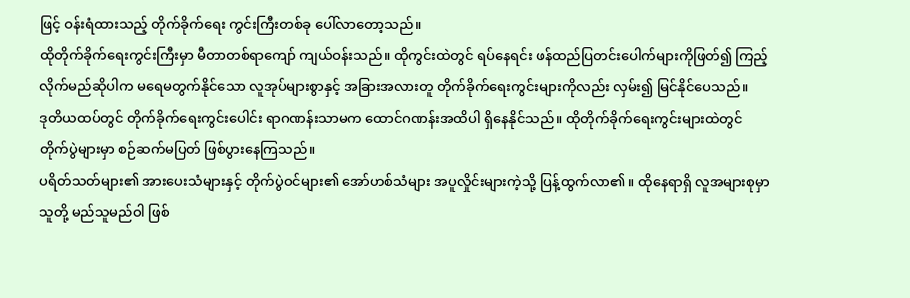ဖြင့် ဝန်းရံထားသည့် တိုက်ခိုက်ရေး ကွင်းကြီးတစ်ခု ပေါ်လာတော့သည်။
ထိုတိုက်ခိုက်ရေးကွင်းကြီးမှာ မီတာတစ်ရာကျော် ကျယ်ဝန်းသည်။ ထိုကွင်းထဲတွင် ရပ်နေရင်း ဖန်ထည်ပြတင်းပေါက်များကိုဖြတ်၍ ကြည့်လိုက်မည်ဆိုပါက မရေမတွက်နိုင်သော လူအုပ်များစွာနှင့် အခြားအလားတူ တိုက်ခိုက်ရေးကွင်းများကိုလည်း လှမ်း၍ မြင်နိုင်ပေသည်။
ဒုတိယထပ်တွင် တိုက်ခိုက်ရေးကွင်းပေါင်း ရာဂဏန်းသာမက ထောင်ဂဏန်းအထိပါ ရှိနေနိုင်သည်။ ထိုတိုက်ခိုက်ရေးကွင်းများထဲတွင် တိုက်ပွဲများမှာ စဉ်ဆက်မပြတ် ဖြစ်ပွားနေကြသည်။
ပရိတ်သတ်များ၏ အားပေးသံများနှင့် တိုက်ပွဲဝင်များ၏ အော်ဟစ်သံများ အပူလှိုင်းများကဲ့သို့ ပြန့်ထွက်လာ၏။ ထိုနေရာရှိ လူအများစုမှာ သူတို့ မည်သူမည်ဝါ ဖြစ်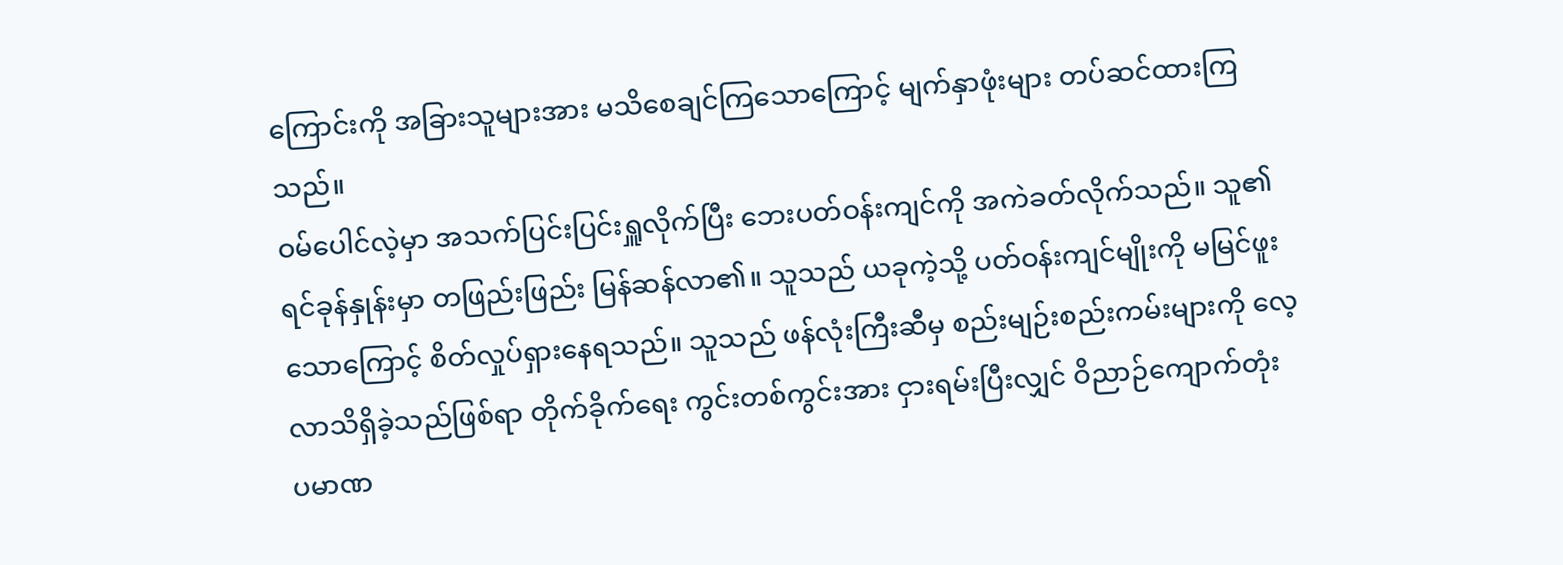ကြောင်းကို အခြားသူများအား မသိစေချင်ကြသောကြောင့် မျက်နှာဖုံးများ တပ်ဆင်ထားကြသည်။
ဝမ်ပေါင်လဲ့မှာ အသက်ပြင်းပြင်းရှူလိုက်ပြီး ဘေးပတ်ဝန်းကျင်ကို အကဲခတ်လိုက်သည်။ သူ၏ရင်ခုန်နှုန်းမှာ တဖြည်းဖြည်း မြန်ဆန်လာ၏။ သူသည် ယခုကဲ့သို့ ပတ်ဝန်းကျင်မျိုးကို မမြင်ဖူးသောကြောင့် စိတ်လှုပ်ရှားနေရသည်။ သူသည် ဖန်လုံးကြီးဆီမှ စည်းမျဉ်းစည်းကမ်းများကို လေ့လာသိရှိခဲ့သည်ဖြစ်ရာ တိုက်ခိုက်ရေး ကွင်းတစ်ကွင်းအား ငှားရမ်းပြီးလျှင် ဝိညာဉ်ကျောက်တုံး ပမာဏ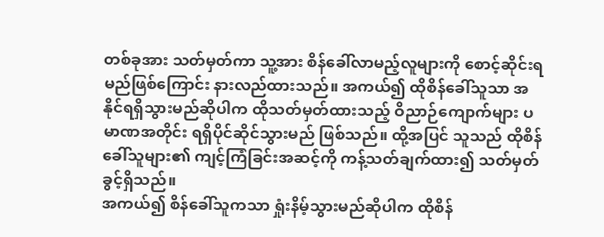တစ်ခုအား သတ်မှတ်ကာ သူ့အား စိန်ခေါ်လာမည့်လူများကို စောင့်ဆိုင်းရမည်ဖြစ်ကြောင်း နားလည်ထားသည်။ အကယ်၍ ထိုစိန်ခေါ်သူသာ အနိုင်ရရှိသွားမည်ဆိုပါက ထိုသတ်မှတ်ထားသည့် ဝိညာဉ်ကျောက်များ ပမာဏအတိုင်း ရရှိပိုင်ဆိုင်သွားမည် ဖြစ်သည်။ ထို့အပြင် သူသည် ထိုစိန်ခေါ်သူများ၏ ကျင့်ကြံခြင်းအဆင့်ကို ကန့်သတ်ချက်ထား၍ သတ်မှတ်ခွင့်ရှိသည်။
အကယ်၍ စိန်ခေါ်သူကသာ ရှုံးနိမ့်သွားမည်ဆိုပါက ထိုစိန်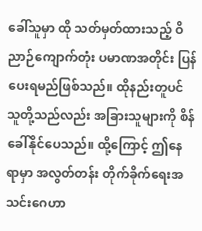ခေါ်သူမှာ ထို သတ်မှတ်ထားသည့် ဝိညာဉ်ကျောက်တုံး ပမာဏအတိုင်း ပြန်ပေးရမည်ဖြစ်သည်။ ထိုနည်းတူပင် သူတို့သည်လည်း အခြားသူများကို စိန်ခေါ်နိုင်ပေသည်။ ထို့ကြောင့် ဤနေရာမှာ အလွတ်တန်း တိုက်ခိုက်ရေးအသင်းဂေဟာ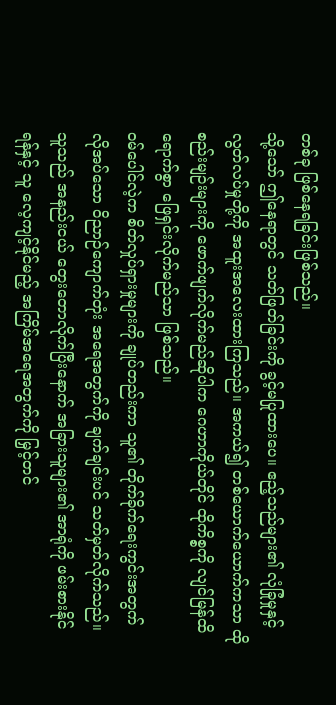တစ်ခု ဖြစ်နေရခြင်းဖြစ်သည်။
သို့သော် ဤနေရာတွင် သတ်ဖြတ်ခြင်းကို ခွင့်မပြုထားပေ။ ဧည့်သည်များ၏ လုံခြုံမှုနှင့် လွတ်လပ်မှုတို့ကို အထူးအလေးထားကြသည်။ အကယ်၍ တစ်ယောက်ယောက်ကသာ ထိုစည်းမျဉ်းများကို ဖောက်ဖျက်လိုက်မည်ဆိုပါက ဂေဟာကိုယ်တိုင် ထိုကိစ္စကို လျင်မြန်ထိရောက်စွာ ဖြေရှင်းလိုက်မည်သာ ဖြစ်သည်။
ဝမ်ပေါင်လဲ့က စိတ်လှုပ်ရှားမှုများကို ချုပ်တည်းကာ သူ၏ တိုက်ခိုက်ရေးကွင်းအတွက် လိုအပ်သော ဝိညာဉ်ကျောက်တုံး အရေအတွက်ကို ချက်ချင်းပင် သတ်မှတ်လိုက်သည်။ သူသည် အနည်းငယ် တွေးတောလိုက်ပြီးနောက် အခြားသူများ၏ အာရုံကို ဖမ်းစားနိုင်ရန်နှင့် သူ လေ့ကျင့်နိုင်မည့် အကြိမ်အရေအတွက်ကို မြှင့်တင်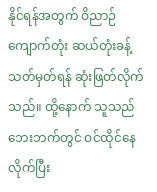နိုင်ရန်အတွက် ဝိညာဉ်ကျောက်တုံး ဆယ်တုံးခန့် သတ်မှတ်ရန် ဆုံးဖြတ်လိုက်သည်။ ထို့နောက် သူသည် ဘေးဘက်တွင် ဝင်ထိုင်နေလိုက်ပြီး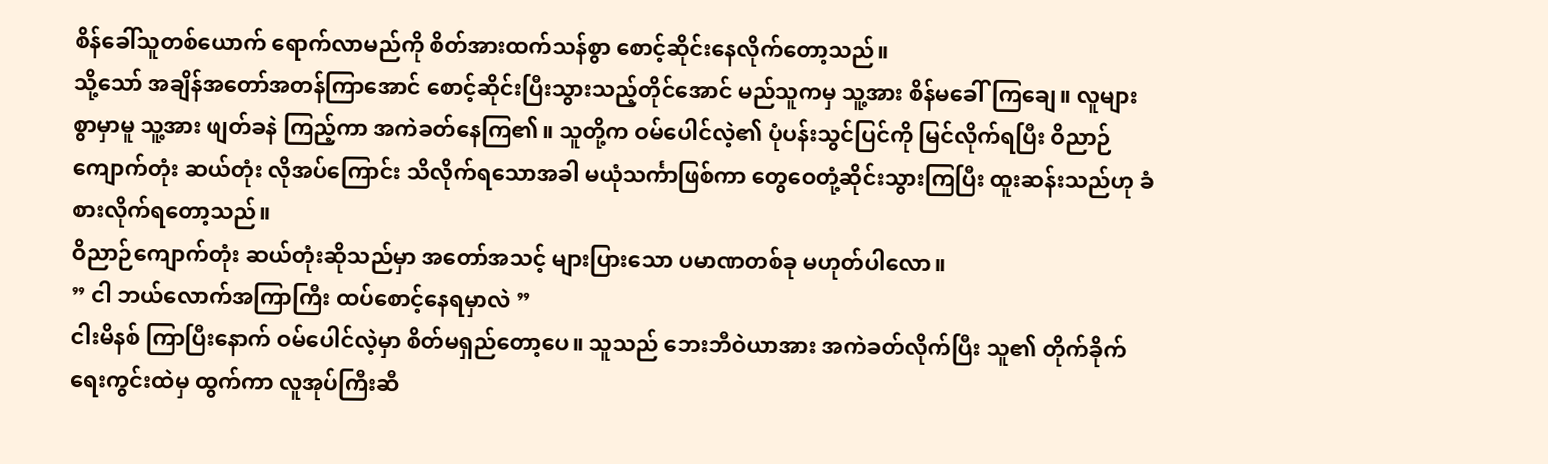စိန်ခေါ်သူတစ်ယောက် ရောက်လာမည်ကို စိတ်အားထက်သန်စွာ စောင့်ဆိုင်းနေလိုက်တော့သည်။
သို့သော် အချိန်အတော်အတန်ကြာအောင် စောင့်ဆိုင်းပြီးသွားသည့်တိုင်အောင် မည်သူကမှ သူ့အား စိန်မခေါ်ကြချေ။ လူများစွာမှာမူ သူ့အား ဖျတ်ခနဲ ကြည့်ကာ အကဲခတ်နေကြ၏။ သူတို့က ဝမ်ပေါင်လဲ့၏ ပုံပန်းသွင်ပြင်ကို မြင်လိုက်ရပြီး ဝိညာဉ်ကျောက်တုံး ဆယ်တုံး လိုအပ်ကြောင်း သိလိုက်ရသောအခါ မယုံသင်္ကာဖြစ်ကာ တွေဝေတုံ့ဆိုင်းသွားကြပြီး ထူးဆန်းသည်ဟု ခံစားလိုက်ရတော့သည်။
ဝိညာဉ်ကျောက်တုံး ဆယ်တုံးဆိုသည်မှာ အတော်အသင့် များပြားသော ပမာဏတစ်ခု မဟုတ်ပါလော။
” ငါ ဘယ်လောက်အကြာကြီး ထပ်စောင့်နေရမှာလဲ ”
ငါးမိနစ် ကြာပြီးနောက် ဝမ်ပေါင်လဲ့မှာ စိတ်မရှည်တော့ပေ။ သူသည် ဘေးဘီဝဲယာအား အကဲခတ်လိုက်ပြီး သူ၏ တိုက်ခိုက်ရေးကွင်းထဲမှ ထွက်ကာ လူအုပ်ကြီးဆီ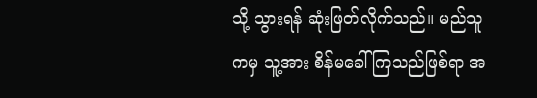သို့ သွားရန် ဆုံးဖြတ်လိုက်သည်။ မည်သူကမှ သူ့အား စိန်မခေါ်ကြသည်ဖြစ်ရာ အ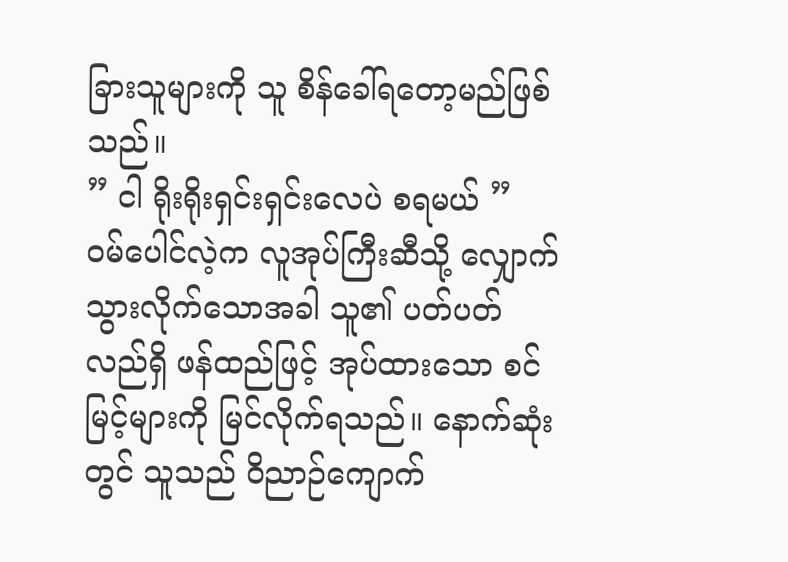ခြားသူများကို သူ စိန်ခေါ်ရတော့မည်ဖြစ်သည်။
” ငါ ရိုးရိုးရှင်းရှင်းလေပဲ စရမယ် ”
ဝမ်ပေါင်လဲ့က လူအုပ်ကြီးဆီသို့ လျှောက်သွားလိုက်သောအခါ သူ၏ ပတ်ပတ်လည်ရှိ ဖန်ထည်ဖြင့် အုပ်ထားသော စင်မြင့်များကို မြင်လိုက်ရသည်။ နောက်ဆုံးတွင် သူသည် ဝိညာဉ်ကျောက်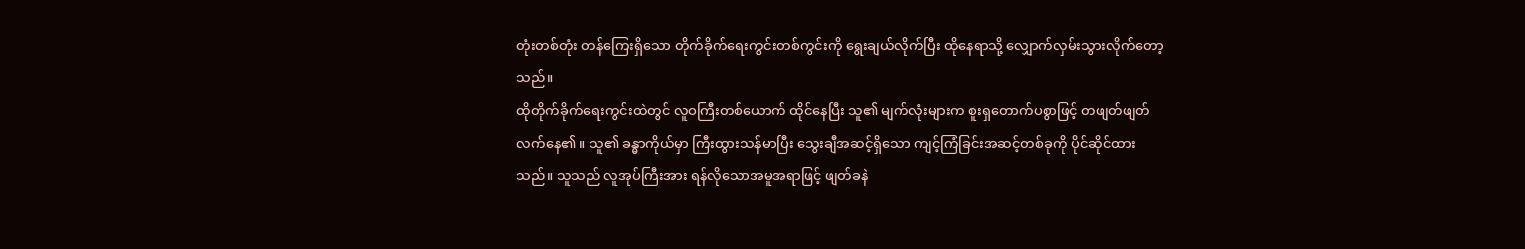တုံးတစ်တုံး တန်ကြေးရှိသော တိုက်ခိုက်ရေးကွင်းတစ်ကွင်းကို ရွေးချယ်လိုက်ပြီး ထိုနေရာသို့ လျှောက်လှမ်းသွားလိုက်တော့သည်။
ထိုတိုက်ခိုက်ရေးကွင်းထဲတွင် လူဝကြီးတစ်ယောက် ထိုင်နေပြီး သူ၏ မျက်လုံးများက စူးရှတောက်ပစွာဖြင့် တဖျတ်ဖျတ်လက်နေ၏။ သူ၏ ခန္ဓာကိုယ်မှာ ကြီးထွားသန်မာပြီး သွေးချီအဆင့်ရှိသော ကျင့်ကြံခြင်းအဆင့်တစ်ခုကို ပိုင်ဆိုင်ထားသည်။ သူသည် လူအုပ်ကြီးအား ရန်လိုသောအမူအရာဖြင့် ဖျတ်ခနဲ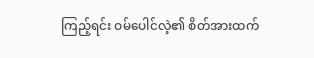ကြည့်ရင်း ဝမ်ပေါင်လဲ့၏ စိတ်အားထက်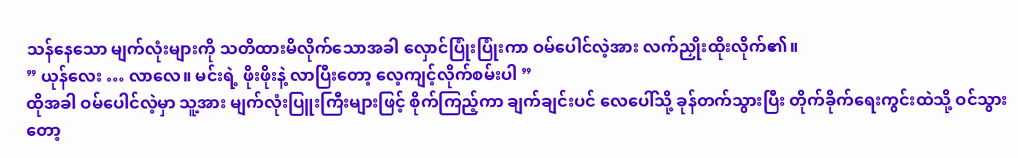သန်နေသော မျက်လုံးများကို သတိထားမိလိုက်သောအခါ လှောင်ပြုံးပြုံးကာ ဝမ်ပေါင်လဲ့အား လက်ညှိုးထိုးလိုက်၏။
” ယုန်လေး … လာလေ။ မင်းရဲ့ ဖိုးဖိုးနဲ့ လာပြီးတော့ လေ့ကျင့်လိုက်စမ်းပါ ”
ထိုအခါ ဝမ်ပေါင်လဲ့မှာ သူ့အား မျက်လုံးပြူးကြီးများဖြင့် စိုက်ကြည့်ကာ ချက်ချင်းပင် လေပေါ်သို့ ခုန်တက်သွားပြီး တိုက်ခိုက်ရေးကွင်းထဲသို့ ဝင်သွားတော့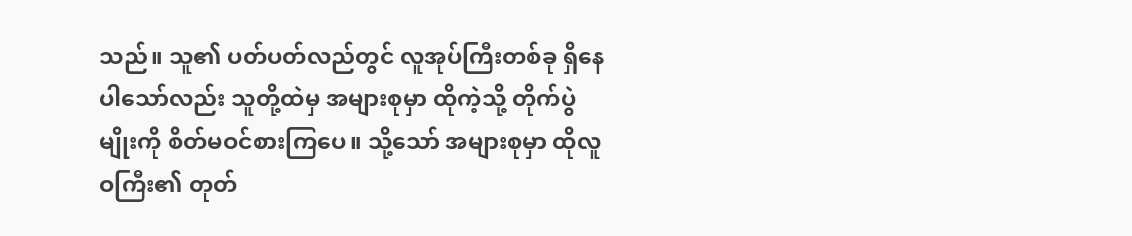သည်။ သူ၏ ပတ်ပတ်လည်တွင် လူအုပ်ကြီးတစ်ခု ရှိနေပါသော်လည်း သူတို့ထဲမှ အများစုမှာ ထိုကဲ့သို့ တိုက်ပွဲမျိုးကို စိတ်မဝင်စားကြပေ။ သို့သော် အများစုမှာ ထိုလူဝကြီး၏ တုတ်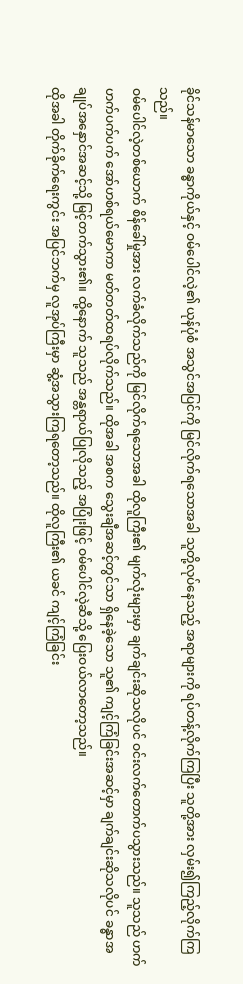ခိုင်သန်မာသော ခန္ဓာကိုယ်နှင့် ဝမ်ပေါင်လဲ့၏ ယုန်ပုံစံ အသွင်အပြင်ကို မြင်လိုက်ရသောအခါ သူတို့လုပ်နေသည့် အရာများကို ရပ်တန့်လိုက်ကြပြီး သူတို့အား လှမ်း၍ကြည့်လိုက်ကြသည်။
ဝမ်ပေါင်လဲ့တစ်ယောက် စိန်ခေါ်မှုအား လက်ခံလိုက်သည်ကို မြင်လိုက်ရသောအခါ ထိုလူကြီး၏ မျက်လုံးများမှာ ချက်ချင်းဆိုသလိုပင် ဝင်းလက်တောက်ပသွားသည်။ သူသည် ဟက်ဟက်ပက်ပက် အော်ဟစ်ရယ်မောကာ မတ်တတ်ထရပ်လိုက်သည်။ ထိုအခါ အစက သွေးချီအဆင့်တွင်သာ ရှိနေခဲ့သော သူ၏ ကျင့်ကြံခြင်းအဆင့်မှာ ချက်ချင်းဆိုသလိုပင် ခန္ဓာအချုပ်အနှောင်အဆင့်သို့ မြင့်တက်သွား၏။ ထို့နောက် သူသည် အန္တရာယ်ပြုလိုသည့် အပြုံးဖြင့် ဝမ်ပေါင်လဲ့ဆီသို့ ပြေးဝယ်လာတော့သည်။
ထိုအခါ တိုက်ခိုက်ရေးကွင်း အပြင်ဘက်မှ လူအုပ်ကြီးမှာ ဆွံ့အသွားကြရတော့သည်။ ထိုလူကြီး၏ ယခင် ကျင့်ကြံခြင်း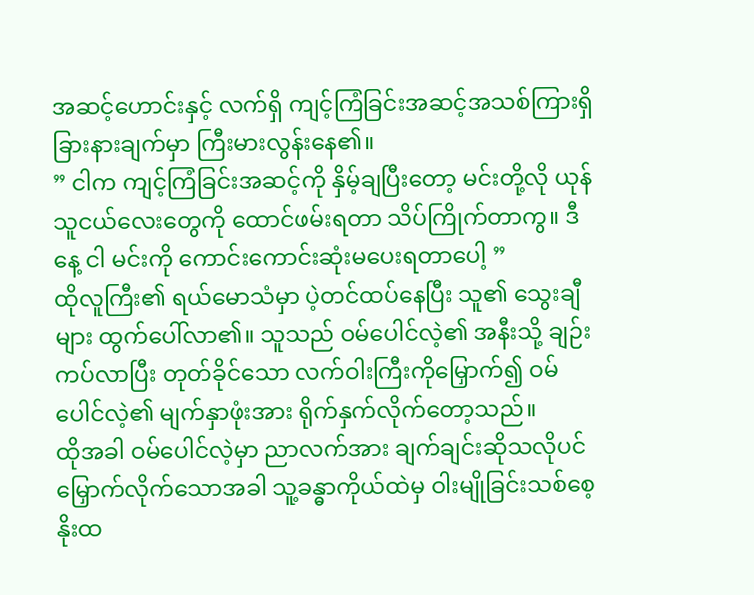အဆင့်ဟောင်းနှင့် လက်ရှိ ကျင့်ကြံခြင်းအဆင့်အသစ်ကြားရှိ ခြားနားချက်မှာ ကြီးမားလွန်းနေ၏။
” ငါက ကျင့်ကြံခြင်းအဆင့်ကို နှိမ့်ချပြီးတော့ မင်းတို့လို ယုန်သူငယ်လေးတွေကို ထောင်ဖမ်းရတာ သိပ်ကြိုက်တာကွ။ ဒီနေ့ ငါ မင်းကို ကောင်းကောင်းဆုံးမပေးရတာပေါ့ ”
ထိုလူကြီး၏ ရယ်မောသံမှာ ပဲ့တင်ထပ်နေပြီး သူ၏ သွေးချီများ ထွက်ပေါ်လာ၏။ သူသည် ဝမ်ပေါင်လဲ့၏ အနီးသို့ ချဉ်းကပ်လာပြီး တုတ်ခိုင်သော လက်ဝါးကြီးကိုမြှောက်၍ ဝမ်ပေါင်လဲ့၏ မျက်နှာဖုံးအား ရိုက်နှက်လိုက်တော့သည်။
ထိုအခါ ဝမ်ပေါင်လဲ့မှာ ညာလက်အား ချက်ချင်းဆိုသလိုပင် မြှောက်လိုက်သောအခါ သူ့ခန္ဓာကိုယ်ထဲမှ ဝါးမျိုခြင်းသစ်စေ့ နိုးထ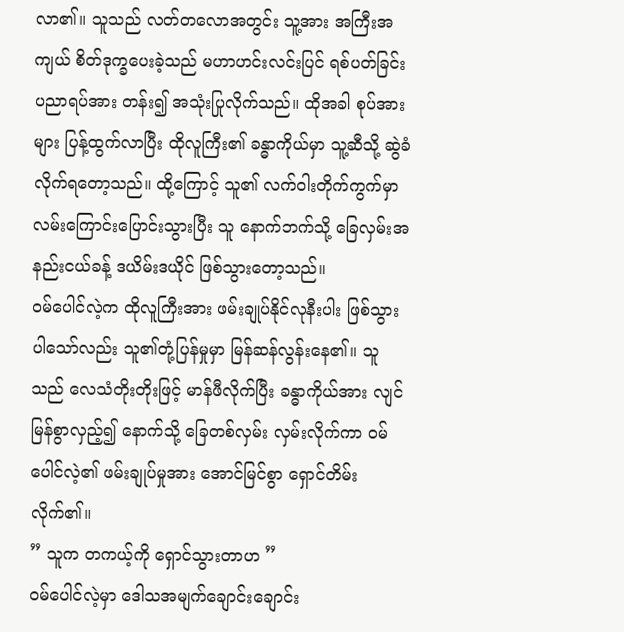လာ၏။ သူသည် လတ်တလောအတွင်း သူ့အား အကြီးအကျယ် စိတ်ဒုက္ခပေးခဲ့သည် မဟာဟင်းလင်းပြင် ရစ်ပတ်ခြင်းပညာရပ်အား တန်း၍ အသုံးပြုလိုက်သည်။ ထိုအခါ စုပ်အားများ ပြန့်ထွက်လာပြီး ထိုလူကြီး၏ ခန္ဓာကိုယ်မှာ သူ့ဆီသို့ ဆွဲခံလိုက်ရတော့သည်။ ထို့ကြောင့် သူ၏ လက်ဝါးတိုက်ကွက်မှာ လမ်းကြောင်းပြောင်းသွားပြီး သူ နောက်ဘက်သို့ ခြေလှမ်းအနည်းငယ်ခန့် ဒယိမ်းဒယိုင် ဖြစ်သွားတော့သည်။
ဝမ်ပေါင်လဲ့က ထိုလူကြီးအား ဖမ်းချုပ်နိုင်လုနီးပါး ဖြစ်သွားပါသော်လည်း သူ၏တုံ့ပြန်မှုမှာ မြန်ဆန်လွန်းနေ၏။ သူသည် လေသံတိုးတိုးဖြင့် မာန်ဖီလိုက်ပြီး ခန္ဓာကိုယ်အား လျင်မြန်စွာလှည့်၍ နောက်သို့ ခြေတစ်လှမ်း လှမ်းလိုက်ကာ ဝမ်ပေါင်လဲ့၏ ဖမ်းချုပ်မှုအား အောင်မြင်စွာ ရှောင်တိမ်းလိုက်၏။
” သူက တကယ့်ကို ရှောင်သွားတာဟ ”
ဝမ်ပေါင်လဲ့မှာ ဒေါသအမျက်ချောင်းချောင်း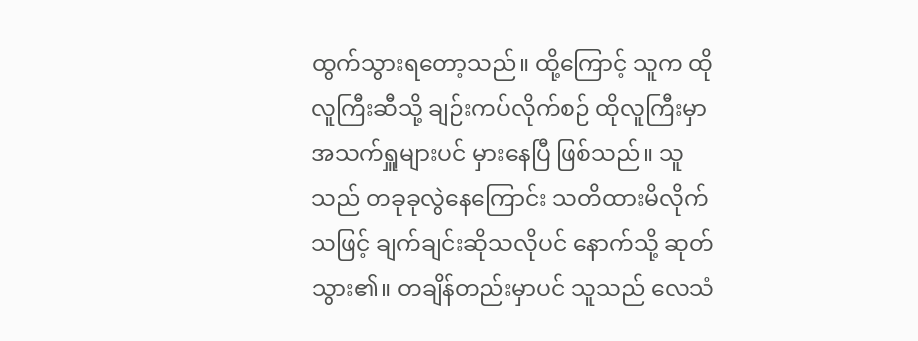ထွက်သွားရတော့သည်။ ထို့ကြောင့် သူက ထိုလူကြီးဆီသို့ ချဉ်းကပ်လိုက်စဉ် ထိုလူကြီးမှာ အသက်ရှူများပင် မှားနေပြီ ဖြစ်သည်။ သူသည် တခုခုလွဲနေကြောင်း သတိထားမိလိုက်သဖြင့် ချက်ချင်းဆိုသလိုပင် နောက်သို့ ဆုတ်သွား၏။ တချိန်တည်းမှာပင် သူသည် လေသံ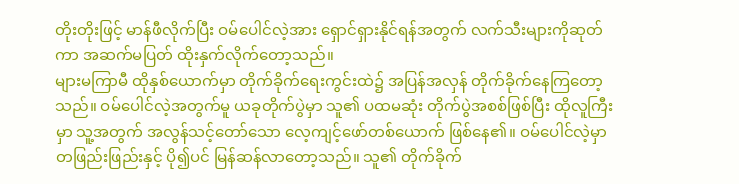တိုးတိုးဖြင့် မာန်ဖီလိုက်ပြီး ဝမ်ပေါင်လဲ့အား ရှောင်ရှားနိုင်ရန်အတွက် လက်သီးများကိုဆုတ်ကာ အဆက်မပြတ် ထိုးနှက်လိုက်တော့သည်။
များမကြာမီ ထိုနှစ်ယောက်မှာ တိုက်ခိုက်ရေးကွင်းထဲ၌ အပြန်အလှန် တိုက်ခိုက်နေကြတော့သည်။ ဝမ်ပေါင်လဲ့အတွက်မူ ယခုတိုက်ပွဲမှာ သူ၏ ပထမဆုံး တိုက်ပွဲအစစ်ဖြစ်ပြီး ထိုလူကြီးမှာ သူ့အတွက် အလွန်သင့်တော်သော လေ့ကျင့်ဖော်တစ်ယောက် ဖြစ်နေ၏။ ဝမ်ပေါင်လဲ့မှာ တဖြည်းဖြည်းနှင့် ပို၍ပင် မြန်ဆန်လာတော့သည်။ သူ၏ တိုက်ခိုက်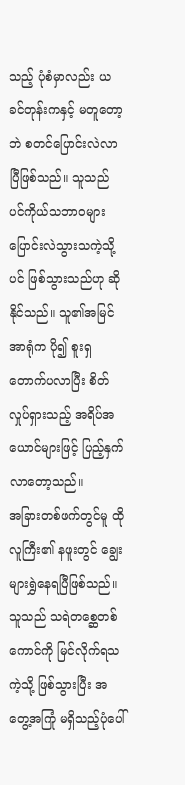သည့် ပုံစံမှာလည်း ယခင်တုန်းကနှင့် မတူတော့ဘဲ စတင်ပြောင်းလဲလာပြီဖြစ်သည်။ သူသည် ပင်ကိုယ်သဘာဝများ ပြောင်းလဲသွားသကဲ့သို့ပင် ဖြစ်သွားသည်ဟု ဆိုနိုင်သည်။ သူ၏အမြင်အာရုံက ပို၍ စူးရှတောက်ပလာပြီး စိတ်လှုပ်ရှားသည့် အရိပ်အယောင်များဖြင့် ပြည့်နှက်လာတော့သည်။
အခြားတစ်ဖက်တွင်မူ ထိုလူကြီး၏ နဖူးတွင် ချွေး များရွှဲနေရပြီဖြစ်သည်။ သူသည် သရဲတစ္ဆေတစ်ကောင်ကို မြင်လိုက်ရသကဲ့သို့ ဖြစ်သွားပြီး အတွေ့အကြုံ မရှိသည့်ပုံပေါ်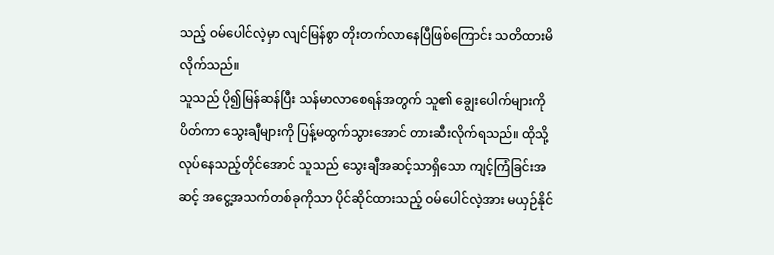သည့် ဝမ်ပေါင်လဲ့မှာ လျင်မြန်စွာ တိုးတက်လာနေပြီဖြစ်ကြောင်း သတိထားမိလိုက်သည်။
သူသည် ပို၍မြန်ဆန်ပြီး သန်မာလာစေရန်အတွက် သူ၏ ချွေးပေါက်များကိုပိတ်ကာ သွေးချီများကို ပြန့်မထွက်သွားအောင် တားဆီးလိုက်ရသည်။ ထိုသို့ လုပ်နေသည့်တိုင်အောင် သူသည် သွေးချီအဆင့်သာရှိသော ကျင့်ကြံခြင်းအဆင့် အငွေ့အသက်တစ်ခုကိုသာ ပိုင်ဆိုင်ထားသည့် ဝမ်ပေါင်လဲ့အား မယှဉ်နိုင်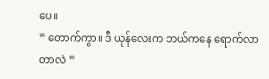ပေ။
” တောက်ကွာ။ ဒီ ယုန်လေးက ဘယ်ကနေ ရောက်လာတာလဲ ”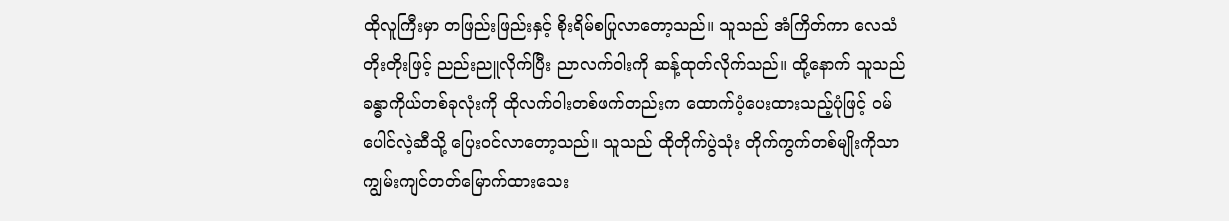ထိုလူကြီးမှာ တဖြည်းဖြည်းနှင့် စိုးရိမ်စပြုလာတော့သည်။ သူသည် အံကြိတ်ကာ လေသံတိုးတိုးဖြင့် ညည်းညူလိုက်ပြီး ညာလက်ဝါးကို ဆန့်ထုတ်လိုက်သည်။ ထို့နောက် သူသည် ခန္ဓာကိုယ်တစ်ခုလုံးကို ထိုလက်ဝါးတစ်ဖက်တည်းက ထောက်ပံ့ပေးထားသည့်ပုံဖြင့် ဝမ်ပေါင်လဲ့ဆီသို့ ပြေးဝင်လာတော့သည်။ သူသည် ထိုတိုက်ပွဲသုံး တိုက်ကွက်တစ်မျိုးကိုသာ ကျွမ်းကျင်တတ်မြောက်ထားသေး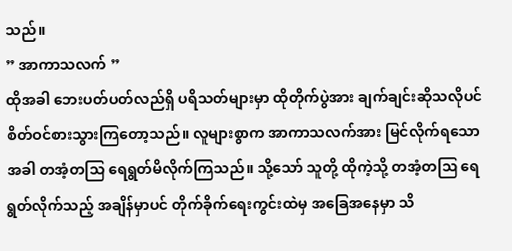သည်။
” အာကာသလက် ”
ထိုအခါ ဘေးပတ်ပတ်လည်ရှိ ပရိသတ်များမှာ ထိုတိုက်ပွဲအား ချက်ချင်းဆိုသလိုပင် စိတ်ဝင်စားသွားကြတော့သည်။ လူများစွာက အာကာသလက်အား မြင်လိုက်ရသောအခါ တအံ့တသြ ရေရွတ်မိလိုက်ကြသည်။ သို့သော် သူတို့ ထိုကဲ့သို့ တအံ့တဩ ရေရွတ်လိုက်သည့် အချိန်မှာပင် တိုက်ခိုက်ရေးကွင်းထဲမှ အခြေအနေမှာ သိ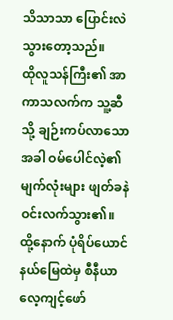သိသာသာ ပြောင်းလဲသွားတော့သည်။
ထိုလူသန်ကြီး၏ အာကာသလက်က သူ့ဆီသို့ ချဉ်းကပ်လာသောအခါ ဝမ်ပေါင်လဲ့၏ မျက်လုံးများ ဖျတ်ခနဲ ဝင်းလက်သွား၏။ ထို့နောက် ပုံရိပ်ယောင်နယ်မြေထဲမှ စီနီယာ လေ့ကျင့်ဖော်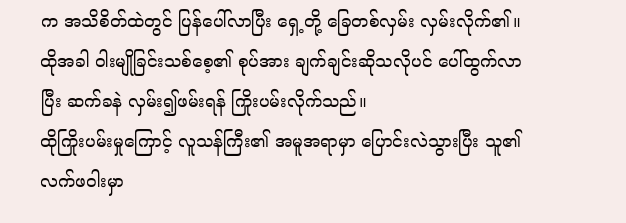က အသိစိတ်ထဲတွင် ပြန်ပေါ်လာပြီး ရှေ့တို့ ခြေတစ်လှမ်း လှမ်းလိုက်၏။ ထိုအခါ ဝါးမျိုခြင်းသစ်စေ့၏ စုပ်အား ချက်ချင်းဆိုသလိုပင် ပေါ်ထွက်လာပြီး ဆက်ခနဲ လှမ်း၍ဖမ်းရန် ကြိုးပမ်းလိုက်သည်။
ထိုကြိုးပမ်းမှုကြောင့် လူသန်ကြီး၏ အမူအရာမှာ ပြောင်းလဲသွားပြီး သူ၏ လက်ဖဝါးမှာ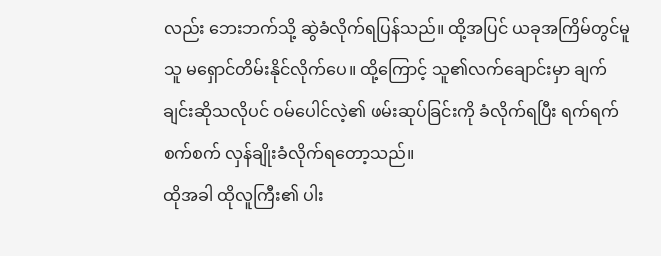လည်း ဘေးဘက်သို့ ဆွဲခံလိုက်ရပြန်သည်။ ထို့အပြင် ယခုအကြိမ်တွင်မူ သူ မရှောင်တိမ်းနိုင်လိုက်ပေ။ ထို့ကြောင့် သူ၏လက်ချောင်းမှာ ချက်ချင်းဆိုသလိုပင် ဝမ်ပေါင်လဲ့၏ ဖမ်းဆုပ်ခြင်းကို ခံလိုက်ရပြီး ရက်ရက်စက်စက် လှန်ချိုးခံလိုက်ရတော့သည်။
ထိုအခါ ထိုလူကြီး၏ ပါး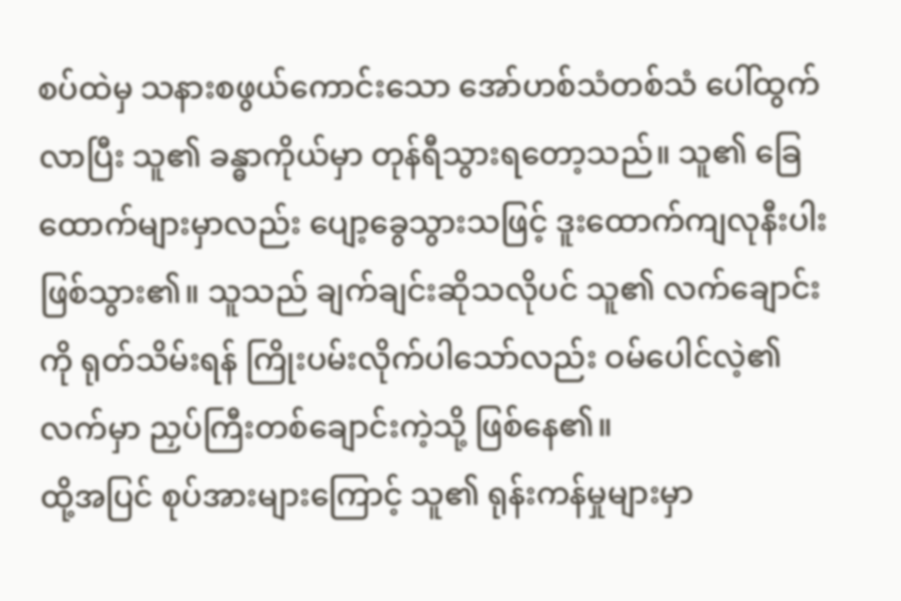စပ်ထဲမှ သနားစဖွယ်ကောင်းသော အော်ဟစ်သံတစ်သံ ပေါ်ထွက်လာပြီး သူ၏ ခန္ဓာကိုယ်မှာ တုန်ရီသွားရတော့သည်။ သူ၏ ခြေထောက်များမှာလည်း ပျော့ခွေသွားသဖြင့် ဒူးထောက်ကျလုနီးပါး ဖြစ်သွား၏။ သူသည် ချက်ချင်းဆိုသလိုပင် သူ၏ လက်ချောင်းကို ရုတ်သိမ်းရန် ကြိုးပမ်းလိုက်ပါသော်လည်း ဝမ်ပေါင်လဲ့၏ လက်မှာ ညှပ်ကြီးတစ်ချောင်းကဲ့သို့ ဖြစ်နေ၏။
ထို့အပြင် စုပ်အားများကြောင့် သူ၏ ရုန်းကန်မှုများမှာ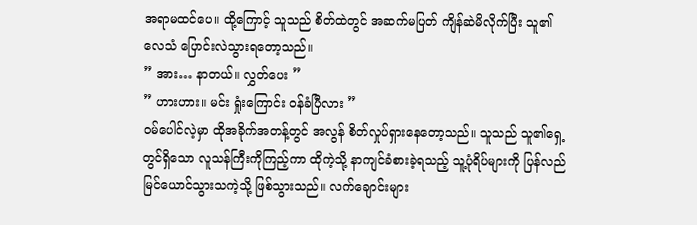အရာမထင်ပေ။ ထို့ကြောင့် သူသည် စိတ်ထဲတွင် အဆက်မပြတ် ကျိန်ဆဲမိလိုက်ပြီး သူ၏ လေသံ ပြောင်းလဲသွားရတော့သည်။
” အား… နာတယ်။ လွှတ်ပေး ”
” ဟားဟား။ မင်း ရှုံးကြောင်း ဝန်ခံပြီလား ”
ဝမ်ပေါင်လဲ့မှာ ထိုအခိုက်အတန့်တွင် အလွန် စိတ်လှုပ်ရှားနေတော့သည်။ သူသည် သူ၏ရှေ့တွင်ရှိသော လူသန်ကြီးကိုကြည့်ကာ ထိုကဲ့သို့ နာကျင်ခံစားခဲ့ရသည့် သူ့ပုံရိပ်များကို ပြန်လည်မြင်ယောင်သွားသကဲ့သို့ ဖြစ်သွားသည်။ လက်ချောင်းများ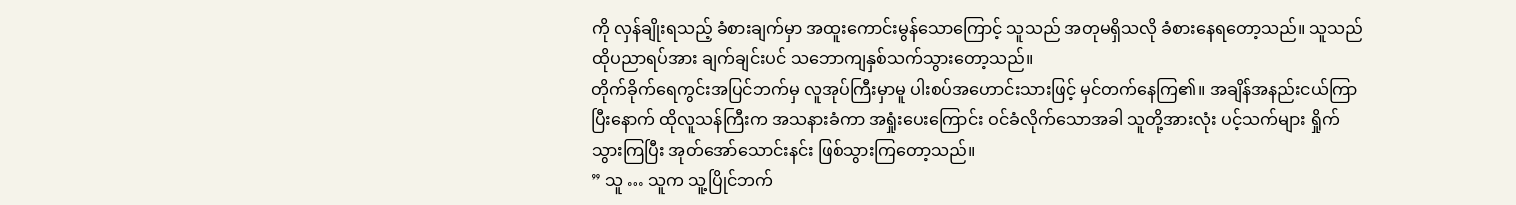ကို လှန်ချိုးရသည့် ခံစားချက်မှာ အထူးကောင်းမွန်သောကြောင့် သူသည် အတုမရှိသလို ခံစားနေရတော့သည်။ သူသည် ထိုပညာရပ်အား ချက်ချင်းပင် သဘောကျနှစ်သက်သွားတော့သည်။
တိုက်ခိုက်ရေကွင်းအပြင်ဘက်မှ လူအုပ်ကြီးမှာမူ ပါးစပ်အဟောင်းသားဖြင့် မှင်တက်နေကြ၏။ အချိန်အနည်းငယ်ကြာပြီးနောက် ထိုလူသန်ကြီးက အသနားခံကာ အရှုံးပေးကြောင်း ဝင်ခံလိုက်သောအခါ သူတို့အားလုံး ပင့်သက်များ ရှိုက်သွားကြပြီး အုတ်အော်သောင်းနင်း ဖြစ်သွားကြတော့သည်။
” သူ … သူက သူ့ပြိုင်ဘက်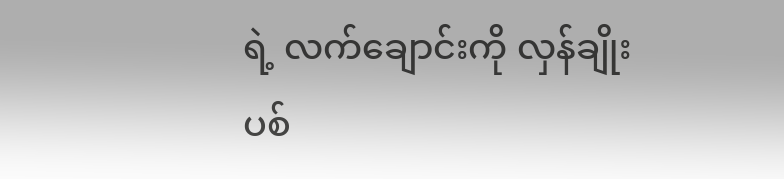ရဲ့ လက်ချောင်းကို လှန်ချိုးပစ်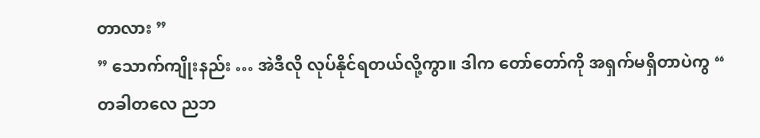တာလား ”
” သောက်ကျိုးနည်း … အဲဒီလို လုပ်နိုင်ရတယ်လို့ကွာ။ ဒါက တော်တော်ကို အရှက်မရှိတာပဲကွ “
တခါတလေ ညဘ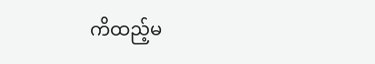ကိထည့်မ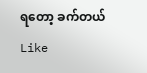ရတော့ ခက်တယ်
Like